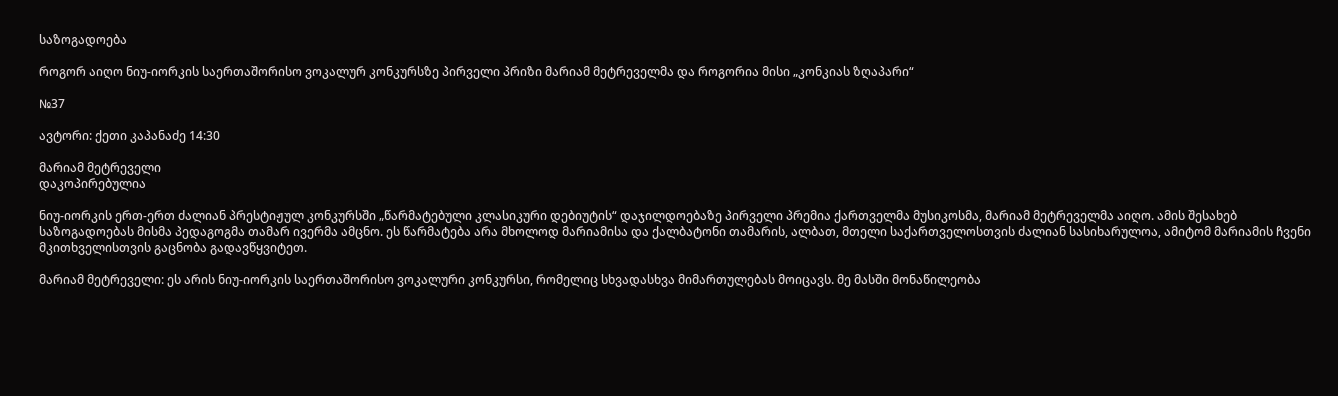საზოგადოება

როგორ აიღო ნიუ-იორკის საერთაშორისო ვოკალურ კონკურსზე პირველი პრიზი მარიამ მეტრეველმა და როგორია მისი „კონკიას ზღაპარი“

№37

ავტორი: ქეთი კაპანაძე 14:30

მარიამ მეტრეველი
დაკოპირებულია

ნიუ-იორკის ერთ-ერთ ძალიან პრესტიჟულ კონკურსში „წარმატებული კლასიკური დებიუტის“ დაჯილდოებაზე პირველი პრემია ქართველმა მუსიკოსმა, მარიამ მეტრეველმა აიღო. ამის შესახებ საზოგადოებას მისმა პედაგოგმა თამარ ივერმა ამცნო. ეს წარმატება არა მხოლოდ მარიამისა და ქალბატონი თამარის, ალბათ, მთელი საქართველოსთვის ძალიან სასიხარულოა, ამიტომ მარიამის ჩვენი მკითხველისთვის გაცნობა გადავწყვიტეთ.

მარიამ მეტრეველი: ეს არის ნიუ-იორკის საერთაშორისო ვოკალური კონკურსი, რომელიც სხვადასხვა მიმართულებას მოიცავს. მე მასში მონაწილეობა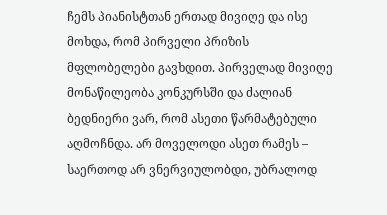ჩემს პიანისტთან ერთად მივიღე და ისე მოხდა, რომ პირველი პრიზის მფლობელები გავხდით. პირველად მივიღე მონაწილეობა კონკურსში და ძალიან ბედნიერი ვარ, რომ ასეთი წარმატებული აღმოჩნდა. არ მოველოდი ასეთ რამეს – საერთოდ არ ვნერვიულობდი, უბრალოდ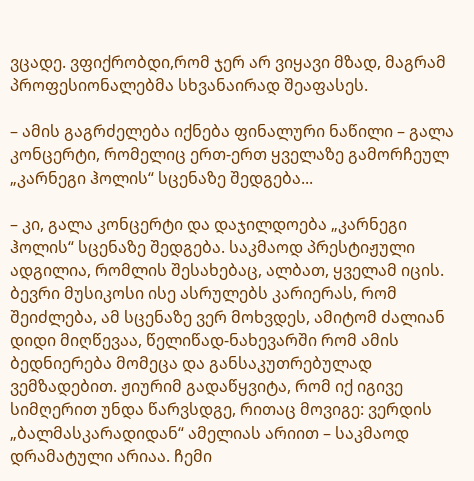ვცადე. ვფიქრობდი,რომ ჯერ არ ვიყავი მზად, მაგრამ პროფესიონალებმა სხვანაირად შეაფასეს.

– ამის გაგრძელება იქნება ფინალური ნაწილი – გალა კონცერტი, რომელიც ერთ-ერთ ყველაზე გამორჩეულ „კარნეგი ჰოლის“ სცენაზე შედგება...

– კი, გალა კონცერტი და დაჯილდოება „კარნეგი ჰოლის“ სცენაზე შედგება. საკმაოდ პრესტიჟული ადგილია, რომლის შესახებაც, ალბათ, ყველამ იცის. ბევრი მუსიკოსი ისე ასრულებს კარიერას, რომ შეიძლება, ამ სცენაზე ვერ მოხვდეს, ამიტომ ძალიან დიდი მიღწევაა, წელიწად-ნახევარში რომ ამის ბედნიერება მომეცა და განსაკუთრებულად ვემზადებით. ჟიურიმ გადაწყვიტა, რომ იქ იგივე სიმღერით უნდა წარვსდგე, რითაც მოვიგე: ვერდის „ბალმასკარადიდან“ ამელიას არიით – საკმაოდ დრამატული არიაა. ჩემი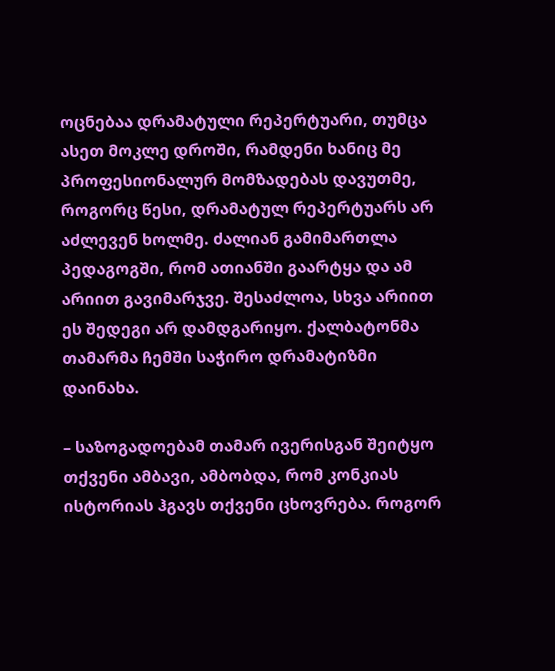ოცნებაა დრამატული რეპერტუარი, თუმცა ასეთ მოკლე დროში, რამდენი ხანიც მე პროფესიონალურ მომზადებას დავუთმე, როგორც წესი, დრამატულ რეპერტუარს არ აძლევენ ხოლმე. ძალიან გამიმართლა პედაგოგში, რომ ათიანში გაარტყა და ამ არიით გავიმარჯვე. შესაძლოა, სხვა არიით ეს შედეგი არ დამდგარიყო. ქალბატონმა თამარმა ჩემში საჭირო დრამატიზმი დაინახა.

– საზოგადოებამ თამარ ივერისგან შეიტყო თქვენი ამბავი, ამბობდა, რომ კონკიას ისტორიას ჰგავს თქვენი ცხოვრება. როგორ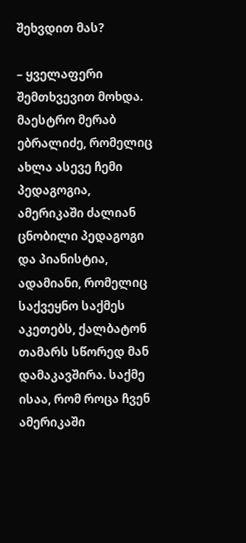შეხვდით მას?

– ყველაფერი შემთხვევით მოხდა. მაესტრო მერაბ ებრალიძე, რომელიც ახლა ასევე ჩემი პედაგოგია, ამერიკაში ძალიან ცნობილი პედაგოგი და პიანისტია, ადამიანი, რომელიც საქვეყნო საქმეს აკეთებს, ქალბატონ თამარს სწორედ მან დამაკავშირა. საქმე ისაა, რომ როცა ჩვენ ამერიკაში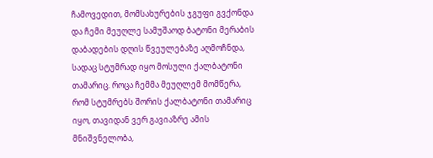ჩამოვედით, მომსახურების ჯგუფი გვქონდა და ჩემი მეუღლე სამუშაოდ ბატონი მერაბის დაბადების დღის წვეულებაზე აღმოჩნდა, სადაც სტუმრად იყო მოსული ქალბატონი თამარიც. როცა ჩემმა მეუღლემ მომწერა, რომ სტუმრებს შორის ქალბატონი თამარიც იყო, თავიდან ვერ გავიაზრე ამის მნიშვნელობა,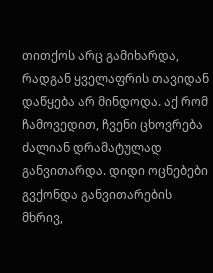თითქოს არც გამიხარდა, რადგან ყველაფრის თავიდან დაწყება არ მინდოდა. აქ რომ ჩამოვედით, ჩვენი ცხოვრება ძალიან დრამატულად განვითარდა. დიდი ოცნებები გვქონდა განვითარების მხრივ,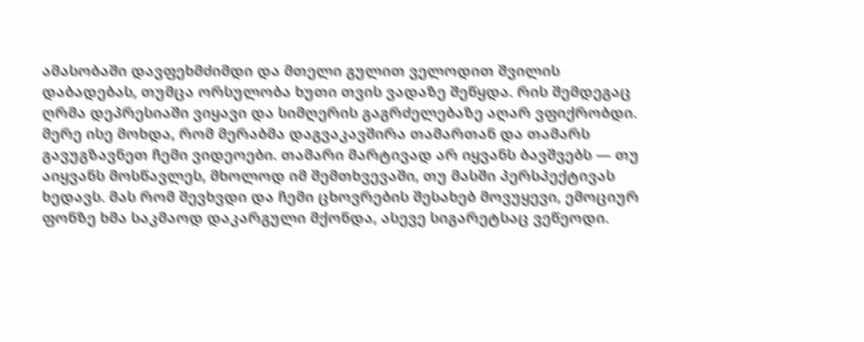ამასობაში დავფეხმძიმდი და მთელი გულით ველოდით შვილის დაბადებას, თუმცა ორსულობა ხუთი თვის ვადაზე შეწყდა. რის შემდეგაც ღრმა დეპრესიაში ვიყავი და სიმღერის გაგრძელებაზე აღარ ვფიქრობდი. მერე ისე მოხდა, რომ მერაბმა დაგვაკავშირა თამართან და თამარს გავუგზავნეთ ჩემი ვიდეოები. თამარი მარტივად არ იყვანს ბავშვებს — თუ აიყვანს მოსწავლეს, მხოლოდ იმ შემთხვევაში, თუ მასში პერსპექტივას ხედავს. მას რომ შევხვდი და ჩემი ცხოვრების შესახებ მოვუყევი, ემოციურ ფონზე ხმა საკმაოდ დაკარგული მქონდა, ასევე სიგარეტსაც ვეწეოდი.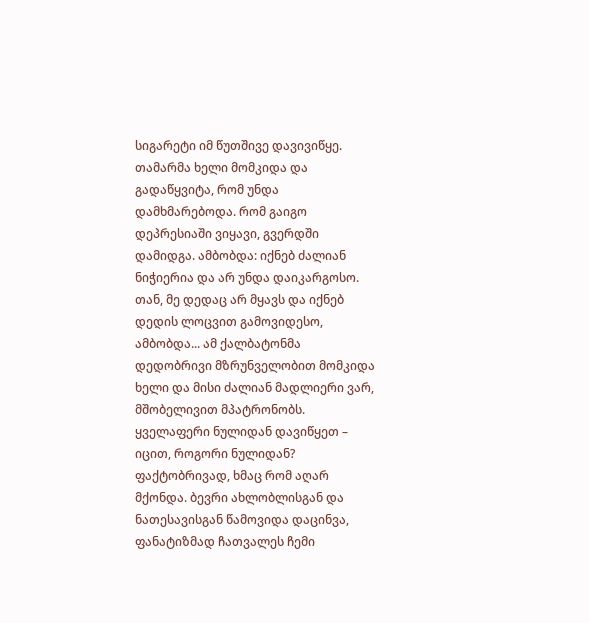სიგარეტი იმ წუთშივე დავივიწყე. თამარმა ხელი მომკიდა და გადაწყვიტა, რომ უნდა დამხმარებოდა. რომ გაიგო დეპრესიაში ვიყავი, გვერდში დამიდგა. ამბობდა: იქნებ ძალიან ნიჭიერია და არ უნდა დაიკარგოსო. თან, მე დედაც არ მყავს და იქნებ დედის ლოცვით გამოვიდესო, ამბობდა... ამ ქალბატონმა დედობრივი მზრუნველობით მომკიდა ხელი და მისი ძალიან მადლიერი ვარ, მშობელივით მპატრონობს. ყველაფერი ნულიდან დავიწყეთ – იცით, როგორი ნულიდან? ფაქტობრივად, ხმაც რომ აღარ მქონდა. ბევრი ახლობლისგან და ნათესავისგან წამოვიდა დაცინვა, ფანატიზმად ჩათვალეს ჩემი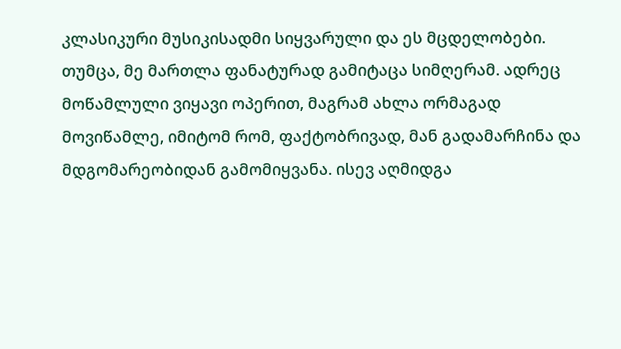კლასიკური მუსიკისადმი სიყვარული და ეს მცდელობები. თუმცა, მე მართლა ფანატურად გამიტაცა სიმღერამ. ადრეც მოწამლული ვიყავი ოპერით, მაგრამ ახლა ორმაგად მოვიწამლე, იმიტომ რომ, ფაქტობრივად, მან გადამარჩინა და მდგომარეობიდან გამომიყვანა. ისევ აღმიდგა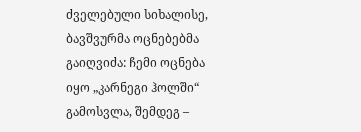ძველებული სიხალისე, ბავშვურმა ოცნებებმა გაიღვიძა: ჩემი ოცნება იყო „კარნეგი ჰოლში“ გამოსვლა, შემდეგ –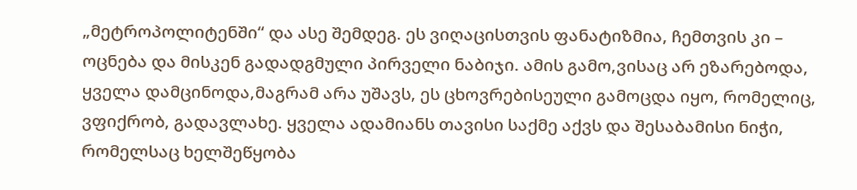„მეტროპოლიტენში“ და ასე შემდეგ. ეს ვიღაცისთვის ფანატიზმია, ჩემთვის კი – ოცნება და მისკენ გადადგმული პირველი ნაბიჯი. ამის გამო,ვისაც არ ეზარებოდა, ყველა დამცინოდა,მაგრამ არა უშავს, ეს ცხოვრებისეული გამოცდა იყო, რომელიც, ვფიქრობ, გადავლახე. ყველა ადამიანს თავისი საქმე აქვს და შესაბამისი ნიჭი, რომელსაც ხელშეწყობა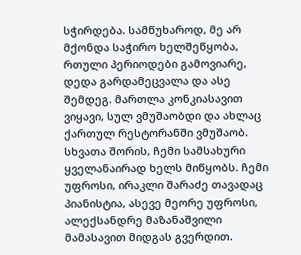სჭირდება. სამწუხაროდ, მე არ მქონდა საჭირო ხელშეწყობა, რთული პერიოდები გამოვიარე, დედა გარდამეცვალა და ასე შემდეგ. მართლა კონკიასავით ვიყავი, სულ ვმუშაობდი და ახლაც ქართულ რესტორანში ვმუშაობ. სხვათა შორის, ჩემი სამსახური ყველანაირად ხელს მიწყობს. ჩემი უფროსი, ირაკლი შარაძე თავადაც პიანისტია, ასევე მეორე უფროსი, ალექსანდრე მაზანაშვილი მამასავით მიდგას გვერდით.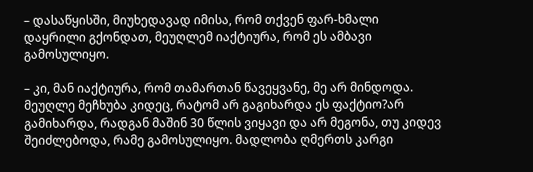– დასაწყისში, მიუხედავად იმისა, რომ თქვენ ფარ-ხმალი დაყრილი გქონდათ, მეუღლემ იაქტიურა, რომ ეს ამბავი გამოსულიყო.

– კი, მან იაქტიურა, რომ თამართან წავეყვანე, მე არ მინდოდა. მეუღლე მეჩხუბა კიდეც, რატომ არ გაგიხარდა ეს ფაქტიო?არ გამიხარდა, რადგან მაშინ 30 წლის ვიყავი და არ მეგონა, თუ კიდევ შეიძლებოდა, რამე გამოსულიყო. მადლობა ღმერთს კარგი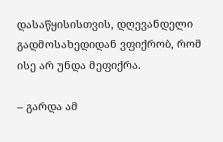დასაწყისისთვის, დღევანდელი გადმოსახედიდან ვფიქრობ, რომ ისე არ უნდა მეფიქრა.

– გარდა ამ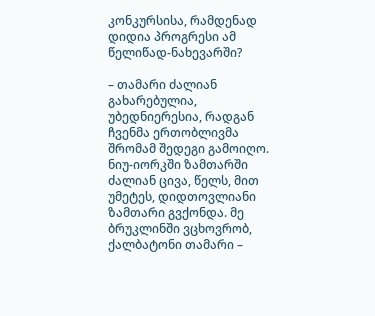კონკურსისა, რამდენად დიდია პროგრესი ამ წელიწად-ნახევარში?

– თამარი ძალიან გახარებულია, უბედნიერესია, რადგან ჩვენმა ერთობლივმა შრომამ შედეგი გამოიღო. ნიუ-იორკში ზამთარში ძალიან ცივა, წელს, მით უმეტეს, დიდთოვლიანი ზამთარი გვქონდა. მე ბრუკლინში ვცხოვრობ, ქალბატონი თამარი –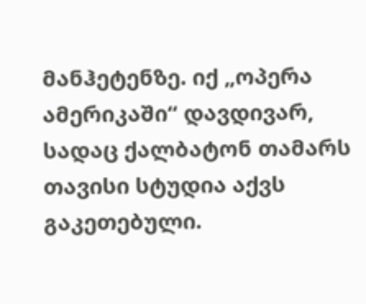მანჰეტენზე. იქ „ოპერა ამერიკაში“ დავდივარ, სადაც ქალბატონ თამარს თავისი სტუდია აქვს გაკეთებული.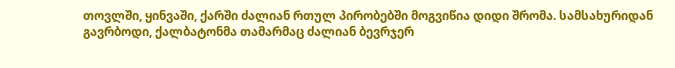თოვლში, ყინვაში, ქარში ძალიან რთულ პირობებში მოგვიწია დიდი შრომა. სამსახურიდან გავრბოდი, ქალბატონმა თამარმაც ძალიან ბევრჯერ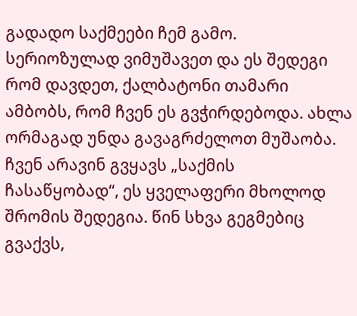გადადო საქმეები ჩემ გამო. სერიოზულად ვიმუშავეთ და ეს შედეგი რომ დავდეთ, ქალბატონი თამარი ამბობს, რომ ჩვენ ეს გვჭირდებოდა. ახლა ორმაგად უნდა გავაგრძელოთ მუშაობა. ჩვენ არავინ გვყავს „საქმის ჩასაწყობად“, ეს ყველაფერი მხოლოდ შრომის შედეგია. წინ სხვა გეგმებიც გვაქვს,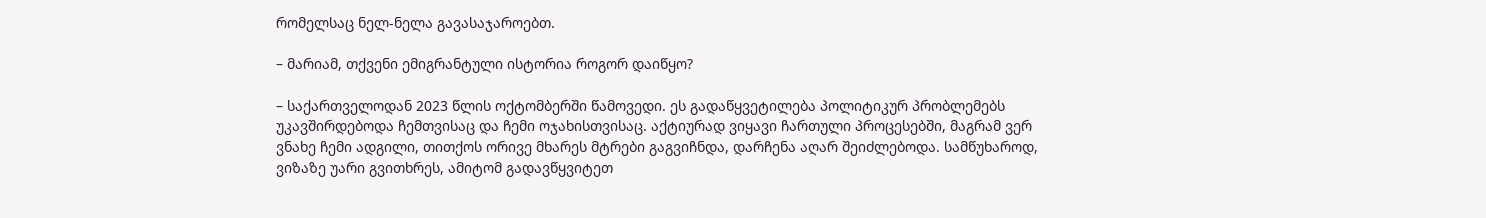რომელსაც ნელ-ნელა გავასაჯაროებთ.

– მარიამ, თქვენი ემიგრანტული ისტორია როგორ დაიწყო?

– საქართველოდან 2023 წლის ოქტომბერში წამოვედი. ეს გადაწყვეტილება პოლიტიკურ პრობლემებს უკავშირდებოდა ჩემთვისაც და ჩემი ოჯახისთვისაც. აქტიურად ვიყავი ჩართული პროცესებში, მაგრამ ვერ ვნახე ჩემი ადგილი, თითქოს ორივე მხარეს მტრები გაგვიჩნდა, დარჩენა აღარ შეიძლებოდა. სამწუხაროდ, ვიზაზე უარი გვითხრეს, ამიტომ გადავწყვიტეთ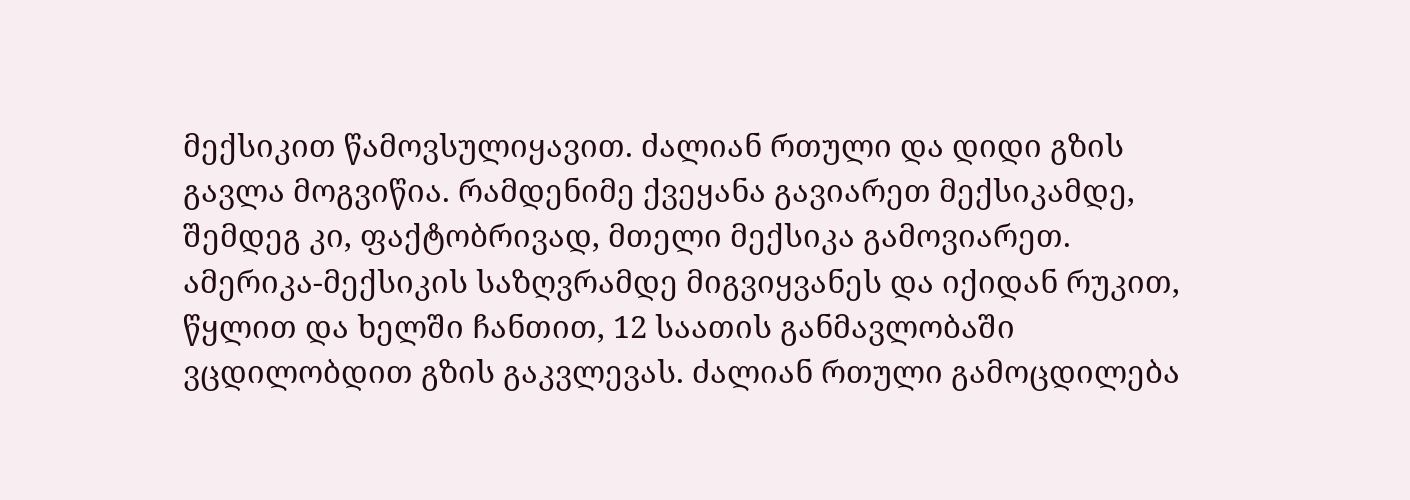მექსიკით წამოვსულიყავით. ძალიან რთული და დიდი გზის გავლა მოგვიწია. რამდენიმე ქვეყანა გავიარეთ მექსიკამდე, შემდეგ კი, ფაქტობრივად, მთელი მექსიკა გამოვიარეთ. ამერიკა-მექსიკის საზღვრამდე მიგვიყვანეს და იქიდან რუკით, წყლით და ხელში ჩანთით, 12 საათის განმავლობაში ვცდილობდით გზის გაკვლევას. ძალიან რთული გამოცდილება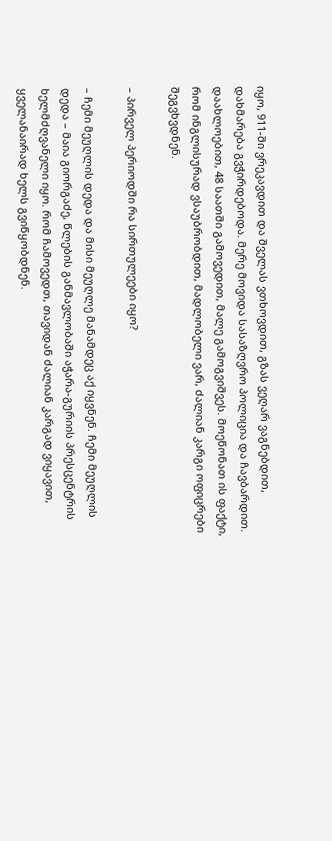იყო, 911-ში ვრეკავდით და შველას ვთხოვდით, გზას ვეღარ ვაგნებდით, დახმარება გვჭირდებოდა. მერე მოვიდა სასაზღვრო პოლიცია და ჩავბარდით. დაახლოებით, 48 საათში გამოვედით, მალე გამოგვიშვეს. მოეწონათ ის ფაქტი, რომ ინგლისურად ვსაუბრობდით, მადლობელი ვარ, ძალიან კარგი ოფიცრები შეგვხვდნენ.

– პირველ პერიოდში რა სირთულეები იყო?

– ჩემი მეუღლის დედა და მისი მეუღლე მანამდეც აქ იყვნენ. ჩემი მეუღლის დედა – მაია გიორგაძე, წლების განმავლობაში აჭარა-გურიის პრესცენტრის ხელმძღვანელი იყო. რომ ჩამოვედთ, თავიდან ძალიან კარგად ვიყავით, ყველანაირად ხელს გვიწყობდნენ.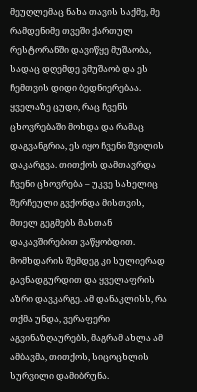მეუღლემაც ნახა თავის საქმე, მე რამდენიმე თვეში ქართულ რესტორანში დავიწყე მუშაობა, სადაც დღემდე ვმუშაობ და ეს ჩემთვის დიდი ბედნიერებაა. ყველაზე ცუდი, რაც ჩვენს ცხოვრებაში მოხდა და რამაც დაგვანგრია, ეს იყო ჩვენი შვილის დაკარგვა. თითქოს დამთავრდა ჩვენი ცხოვრება – უკვე სახელიც შერჩეული გვქონდა მისთვის, მთელ გეგმებს მასთან დაკავშირებით ვაწყობდით. მომხდარის შემდეგ კი სულიერად გავნადგურდით და ყველაფრის აზრი დავკარგე. ამ დანაკლისს, რა თქმა უნდა, ვერაფერი აგვინაზღაურებს, მაგრამ ახლა ამ ამბავმა, თითქოს, სიცოცხლის სურვილი დამიბრუნა.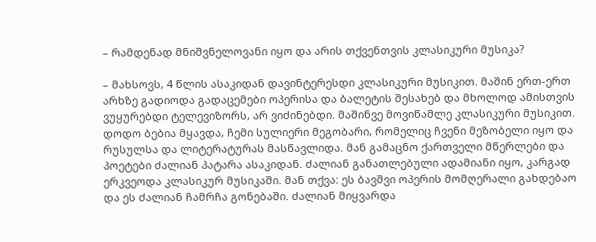– რამდენად მნიშვნელოვანი იყო და არის თქვენთვის კლასიკური მუსიკა?

– მახსოვს, 4 წლის ასაკიდან დავინტერესდი კლასიკური მუსიკით. მაშინ ერთ-ერთ არხზე გადიოდა გადაცემები ოპერისა და ბალეტის შესახებ და მხოლოდ ამისთვის ვუყურებდი ტელევიზორს, არ ვიძინებდი. მაშინვე მოვიწამლე კლასიკური მუსიკით. დოდო ბებია მყავდა, ჩემი სულიერი მეგობარი, რომელიც ჩვენი მეზობელი იყო და რუსულსა და ლიტერატურას მასწავლიდა. მან გამაცნო ქართველი მწერლები და პოეტები ძალიან პატარა ასაკიდან. ძალიან განათლებული ადამიანი იყო, კარგად ერკვეოდა კლასიკურ მუსიკაში. მან თქვა: ეს ბავშვი ოპერის მომღერალი გახდებაო და ეს ძალიან ჩამრჩა გონებაში. ძალიან მიყვარდა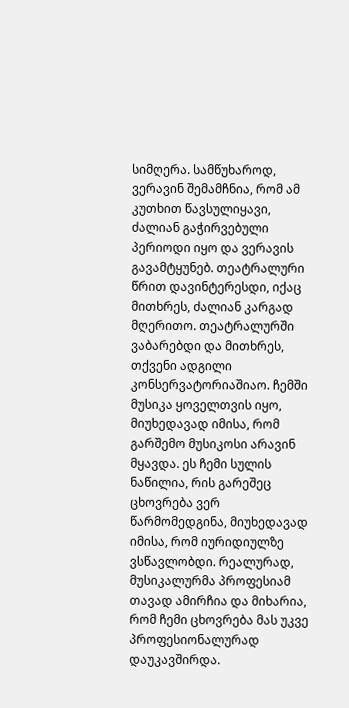სიმღერა. სამწუხაროდ, ვერავინ შემამჩნია, რომ ამ კუთხით წავსულიყავი, ძალიან გაჭირვებული პერიოდი იყო და ვერავის გავამტყუნებ. თეატრალური წრით დავინტერესდი, იქაც მითხრეს, ძალიან კარგად მღერითო. თეატრალურში ვაბარებდი და მითხრეს, თქვენი ადგილი კონსერვატორიაშიაო. ჩემში მუსიკა ყოველთვის იყო, მიუხედავად იმისა, რომ გარშემო მუსიკოსი არავინ მყავდა. ეს ჩემი სულის ნაწილია, რის გარეშეც ცხოვრება ვერ წარმომედგინა, მიუხედავად იმისა, რომ იურიდიულზე ვსწავლობდი. რეალურად, მუსიკალურმა პროფესიამ თავად ამირჩია და მიხარია, რომ ჩემი ცხოვრება მას უკვე პროფესიონალურად დაუკავშირდა.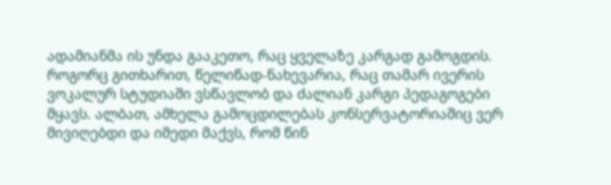ადამიანმა ის უნდა გააკეთო, რაც ყველაზე კარგად გამოგდის. როგორც გითხარით, წელიწად-ნახევარია, რაც თამარ ივერის ვოკალურ სტუდიაში ვსწავლობ და ძალიან კარგი პედაგოგები მყავს. ალბათ, ამხელა გამოცდილებას კონსერვატორიაშიც ვერ მივიღებდი და იმედი მაქვს, რომ წინ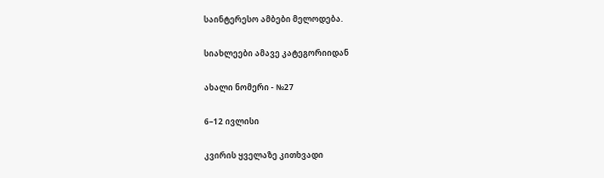საინტერესო ამბები მელოდება.

სიახლეები ამავე კატეგორიიდან

ახალი ნომერი - №27

6–12 ივლისი

კვირის ყველაზე კითხვადი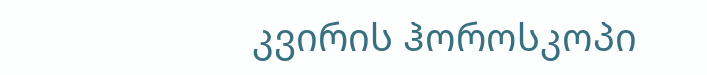კვირის ჰოროსკოპი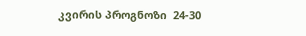კვირის პროგნოზი  24-30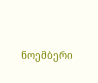ნოემბერი